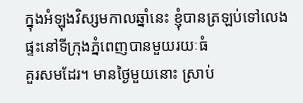ក្នុងអំឡុងវិស្សមកាលឆ្នាំនេះ ខ្ញុំបានត្រឡប់ទៅលេងផ្ទះនៅទីក្រុងភ្នំពេញបានមួយរយៈធំ
គួរសមដែរ។ មានថ្ងៃមួយនោះ ស្រាប់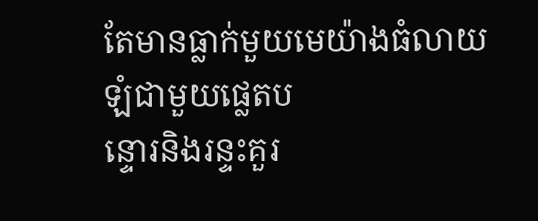តែមានធ្លាក់មួយមេយ៉ាងធំលាយឡំជាមួយផ្លេតប
ន្ទោរនិងរន្ទះគួរ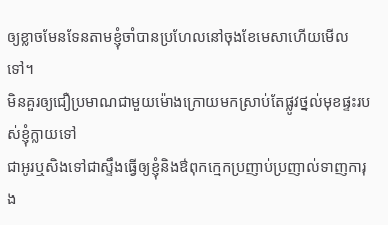ឲ្យខ្លាចមែនទែនតាមខ្ញុំចាំបានប្រហែលនៅចុងខែមេសាហើយមើលទៅ។
មិនគួរឲ្យជឿប្រមាណជាមួយម៉ោងក្រោយមកស្រាប់តែផ្លូវថ្នល់មុខផ្ទះរបស់ខ្ញុំក្លាយទៅ
ជាអូរឬសិងទៅជាស្ទឹងធ្វើឲ្យខ្ញុំនិងឳពុកក្មេកប្រញាប់ប្រញាល់ទាញការុង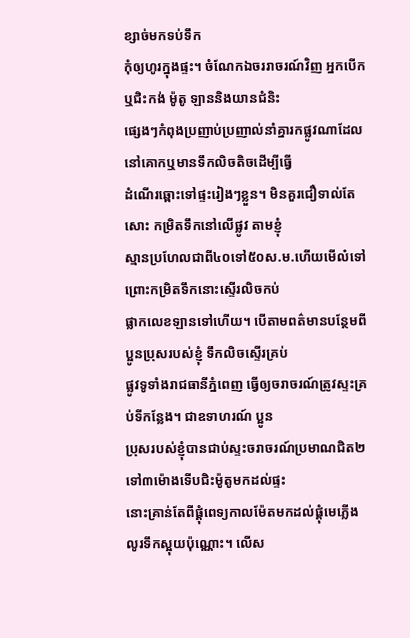ខ្សាច់មកទប់ទឹក
កុំឲ្យហូរក្នុងផ្ទះ។ ចំណែកឯចររាចរណ៍វិញ អ្នកបើកឬជិះកង់ ម៉ូតូ ឡាននិងយានជំនិះ
ផ្សេងៗកំពុងប្រញាប់ប្រញាល់នាំគ្នារកផ្លូវណាដែលនៅគោកឬមានទឹកលិចតិចដើម្បីធ្វើ
ដំណើរឆ្ពោះទៅផ្ទះរៀងៗខ្លួន។ មិនគួរជឿទាល់តែសោះ កម្រិតទឹកនៅលើផ្លូវ តាមខ្ញុំ
ស្មានប្រហែលជាពី៤០ទៅ៥០ស.ម.ហើយមើល៎ទៅ ព្រោះកម្រិតទឹកនោះស្ទើរលិចកប់
ផ្លាកលេខឡានទៅហើយ។ បើតាមពត៌មានបន្ថែមពីប្អូនប្រុសរបស់ខ្ញុំ ទឹកលិចស្ទើរគ្រប់
ផ្លូវទូទាំងរាជធានីភ្នំពេញ ធ្វើឲ្យចរាចរណ៍ត្រូវស្ទះគ្រប់ទីកន្លែង។ ជាឧទាហរណ៍ ប្អូន
ប្រុសរបស់ខ្ញុំបានជាប់ស្ទះចរាចរណ៍ប្រមាណជិត២ទៅ៣ម៉ោងទើបជិះម៉ូតូមកដល់ផ្ទះ
នោះគ្រាន់តែពីផ្តុំពេទ្យកាលម៉ែតមកដល់ផ្តុំមេភ្លើងលូរទឹកស្អុយប៉ុណ្ណោះ។ លើស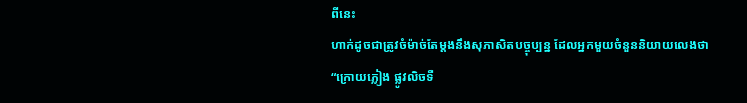ពីនេះ
ហាក់ដូចជាត្រូវចំម៉ាច់តែម្តងនឹងសុភាសិតបច្ចុប្បន្ន ដែលអ្នកមួយចំនួននិយាយលេងថា
“ក្រោយភ្លៀង ផ្លូវលិចទឺ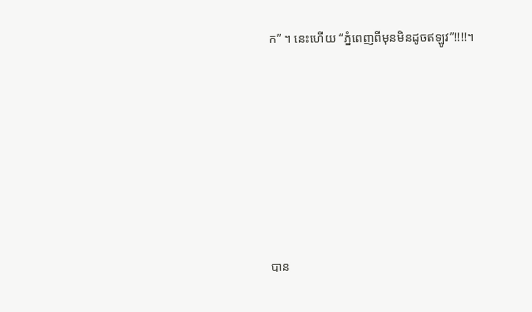ក” ។ នេះហើយ “ភ្នំពេញពីមុនមិនដូចឥឡូវ”!!!!។







បាន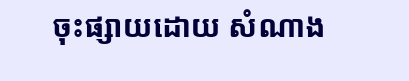ចុះផ្សាយដោយ សំណាង